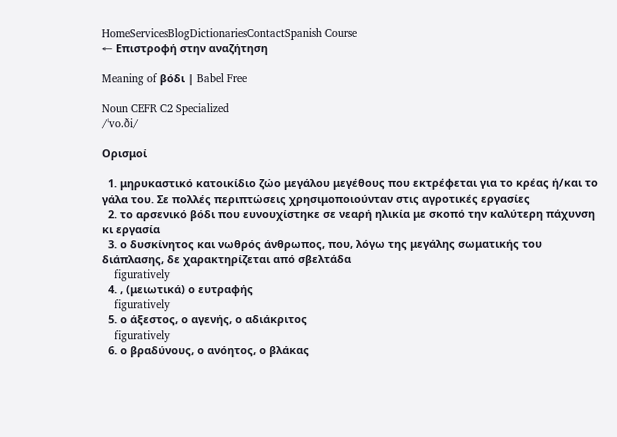HomeServicesBlogDictionariesContactSpanish Course
← Επιστροφή στην αναζήτηση

Meaning of βόδι | Babel Free

Noun CEFR C2 Specialized
/ˈvo.ði/

Ορισμοί

  1. μηρυκαστικό κατοικίδιο ζώο μεγάλου μεγέθους που εκτρέφεται για το κρέας ή/και το γάλα του. Σε πολλές περιπτώσεις χρησιμοποιούνταν στις αγροτικές εργασίες
  2. το αρσενικό βόδι που ευνουχίστηκε σε νεαρή ηλικία με σκοπό την καλύτερη πάχυνση κι εργασία
  3. ο δυσκίνητος και νωθρός άνθρωπος, που, λόγω της μεγάλης σωματικής του διάπλασης, δε χαρακτηρίζεται από σβελτάδα
    figuratively
  4. , (μειωτικά) ο ευτραφής
    figuratively
  5. ο άξεστος, ο αγενής, ο αδιάκριτος
    figuratively
  6. ο βραδύνους, ο ανόητος, ο βλάκας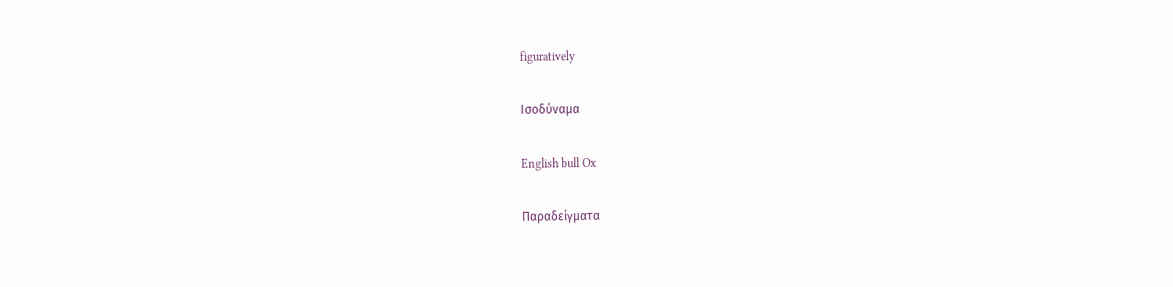figuratively

Ισοδύναμα

English bull Ox

Παραδείγματα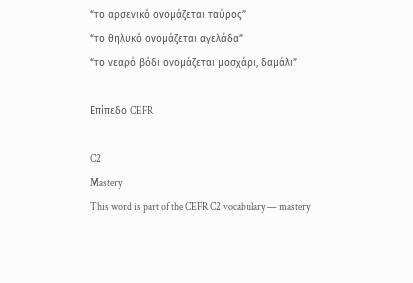“το αρσενικό ονομάζεται ταύρος”
“το θηλυκό ονομάζεται αγελάδα”
“το νεαρό βόδι ονομάζεται μοσχάρι, δαμάλι”

Επίπεδο CEFR

C2
Mastery
This word is part of the CEFR C2 vocabulary — mastery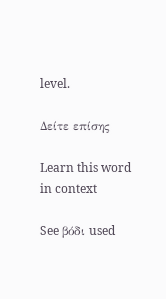level.

Δείτε επίσης

Learn this word in context

See βόδι used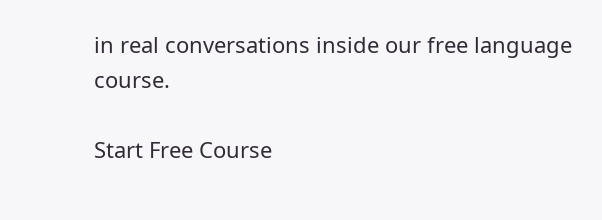in real conversations inside our free language course.

Start Free Course